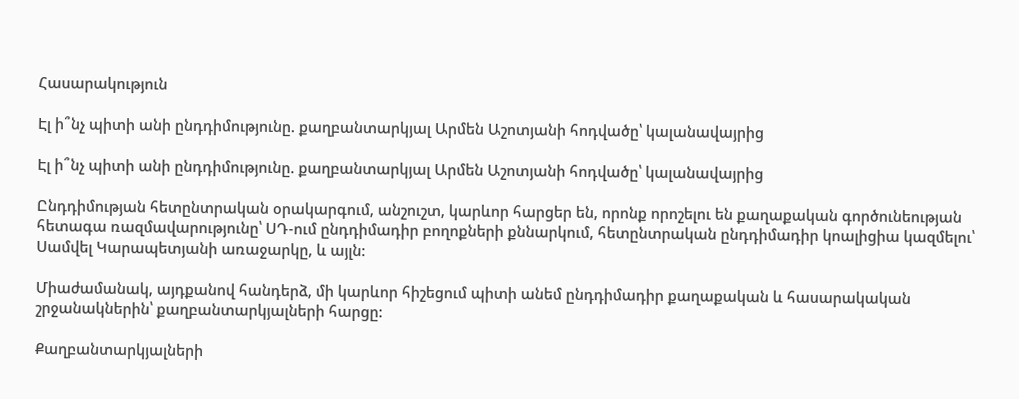Հասարակություն

Էլ ի՞նչ պիտի անի ընդդիմությունը. քաղբանտարկյալ Արմեն Աշոտյանի հոդվածը՝ կալանավայրից

Էլ ի՞նչ պիտի անի ընդդիմությունը. քաղբանտարկյալ Արմեն Աշոտյանի հոդվածը՝ կալանավայրից

Ընդդիմության հետընտրական օրակարգում, անշուշտ, կարևոր հարցեր են, որոնք որոշելու են քաղաքական գործունեության հետագա ռազմավարությունը՝ ՍԴ-ում ընդդիմադիր բողոքների քննարկում, հետընտրական ընդդիմադիր կոալիցիա կազմելու՝ Սամվել Կարապետյանի առաջարկը, և այլն:

Միաժամանակ, այդքանով հանդերձ, մի կարևոր հիշեցում պիտի անեմ ընդդիմադիր քաղաքական և հասարակական շրջանակներին՝ քաղբանտարկյալների հարցը:

Քաղբանտարկյալների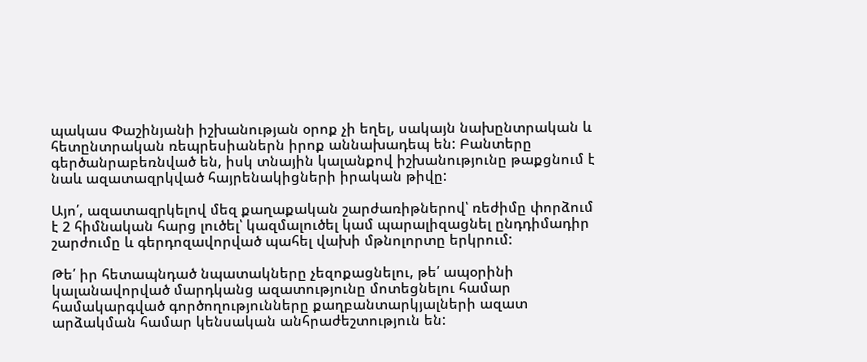պակաս Փաշինյանի իշխանության օրոք չի եղել, սակայն նախընտրական և հետընտրական ռեպրեսիաներն իրոք աննախադեպ են: Բանտերը գերծանրաբեռնված են, իսկ տնային կալանքով իշխանությունը թաքցնում է նաև ազատազրկված հայրենակիցների իրական թիվը:

Այո՛, ազատազրկելով մեզ քաղաքական շարժառիթներով՝ ռեժիմը փորձում է 2 հիմնական հարց լուծել՝ կազմալուծել կամ պարալիզացնել ընդդիմադիր շարժումը և գերդոզավորված պահել վախի մթնոլորտը երկրում:

Թե՛ իր հետապնդած նպատակները չեզոքացնելու, թե՛ ապօրինի կալանավորված մարդկանց ազատությունը մոտեցնելու համար համակարգված գործողությունները քաղբանտարկյալների ազատ արձակման համար կենսական անհրաժեշտություն են: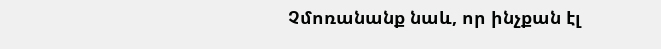Չմոռանանք նաև, որ ինչքան էլ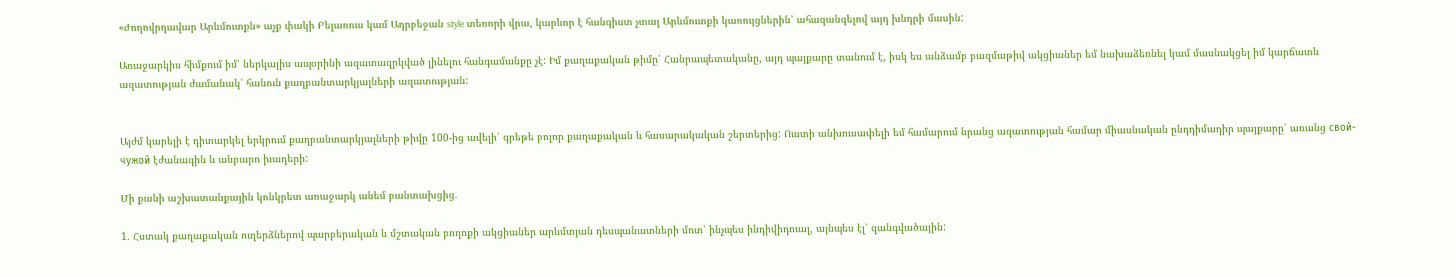«Ժողովրդավար Արևմուտքն» աչք փակի Բելառուս կամ Ադրբեջան style տեռորի վրա, կարևոր է հանգիստ չտալ Արևմուտքի կառույցներին՝ ահազանգելով այդ խնդրի մասին:

Առաջարկիս հիմքում իմ՝ ներկայիս ապօրինի ազատազրկված լինելու հանգամանքը չէ: Իմ քաղաքական թիմը՝ Հանրապետականը, այդ պայքարը տանում է, իսկ ես անձամբ բազմաթիվ ակցիաներ եմ նախաձեռնել կամ մասնակցել իմ կարճատև ազատության ժամանակ՝ հանուն քաղբանտարկյալների ազատության:


Այժմ կարելի է դիտարկել երկրում քաղբանտարկյալների թիվը 100-ից ավելի՝ գրեթե բոլոր քաղաքական և հասարակական շերտերից: Ուստի անխուսափելի եմ համարում նրանց ազատության համար միասնական ընդդիմադիր պայքարը՝ առանց свой-чужой էժանագին և անբարո խաղերի:

Մի քանի աշխատանքային կոնկրետ առաջարկ անեմ բանտախցից.

1. Հստակ քաղաքական ուղերձներով պարբերական և մշտական բողոքի ակցիաներ արևմտյան դեսպանատների մոտ՝ ինչպես ինդիվիդուալ, այնպես էլ՝ զանգվածային: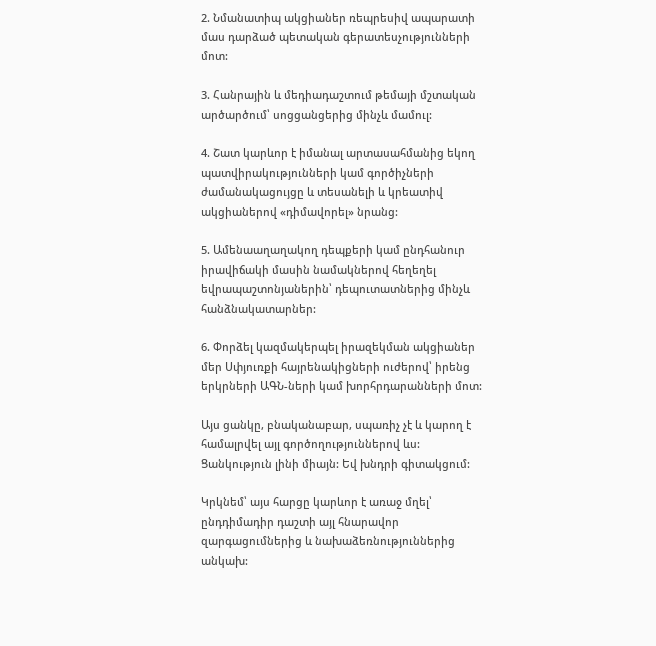2. Նմանատիպ ակցիաներ ռեպրեսիվ ապարատի մաս դարձած պետական գերատեսչությունների մոտ:

3. Հանրային և մեդիադաշտում թեմայի մշտական արծարծում՝ սոցցանցերից մինչև մամուլ:

4. Շատ կարևոր է իմանալ արտասահմանից եկող պատվիրակությունների կամ գործիչների ժամանակացույցը և տեսանելի և կրեատիվ ակցիաներով «դիմավորել» նրանց:

5. Ամենաաղաղակող դեպքերի կամ ընդհանուր իրավիճակի մասին նամակներով հեղեղել եվրապաշտոնյաներին՝ դեպուտատներից մինչև հանձնակատարներ:

6. Փորձել կազմակերպել իրազեկման ակցիաներ մեր Սփյուռքի հայրենակիցների ուժերով՝ իրենց երկրների ԱԳՆ-ների կամ խորհրդարանների մոտ:

Այս ցանկը, բնականաբար, սպառիչ չէ և կարող է համալրվել այլ գործողություններով ևս: Ցանկություն լինի միայն: Եվ խնդրի գիտակցում:

Կրկնեմ՝ այս հարցը կարևոր է առաջ մղել՝ ընդդիմադիր դաշտի այլ հնարավոր զարգացումներից և նախաձեռնություններից անկախ: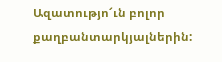Ազատությո՜ւն բոլոր քաղբանտարկյալներին: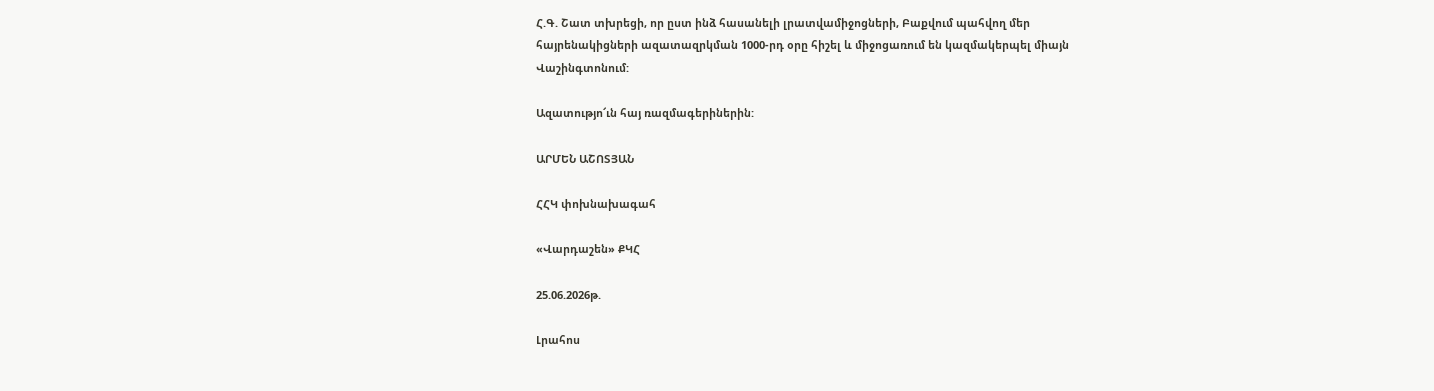Հ.Գ. Շատ տխրեցի, որ ըստ ինձ հասանելի լրատվամիջոցների, Բաքվում պահվող մեր հայրենակիցների ազատազրկման 1000-րդ օրը հիշել և միջոցառում են կազմակերպել միայն Վաշինգտոնում:

Ազատությո՜ւն հայ ռազմագերիներին:

ԱՐՄԵՆ ԱՇՈՏՅԱՆ

ՀՀԿ փոխնախագահ

«Վարդաշեն» ՔԿՀ

25.06.2026թ.

Լրահոս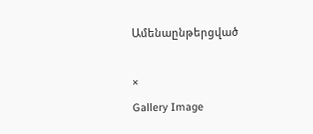Ամենաընթերցված

×
Gallery Image